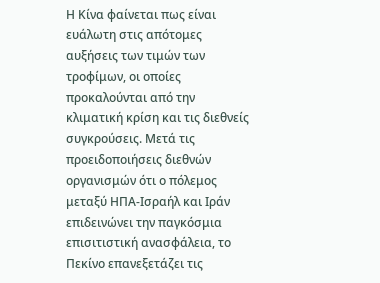Η Κίνα φαίνεται πως είναι ευάλωτη στις απότομες αυξήσεις των τιμών των τροφίμων, οι οποίες προκαλούνται από την κλιματική κρίση και τις διεθνείς συγκρούσεις. Μετά τις προειδοποιήσεις διεθνών οργανισμών ότι ο πόλεμος μεταξύ ΗΠΑ-Ισραήλ και Ιράν επιδεινώνει την παγκόσμια επισιτιστική ανασφάλεια, το Πεκίνο επανεξετάζει τις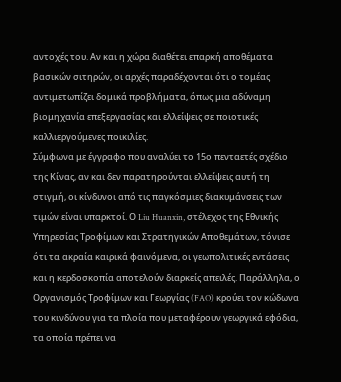αντοχές του. Αν και η χώρα διαθέτει επαρκή αποθέματα βασικών σιτηρών, οι αρχές παραδέχονται ότι ο τομέας αντιμετωπίζει δομικά προβλήματα, όπως μια αδύναμη βιομηχανία επεξεργασίας και ελλείψεις σε ποιοτικές καλλιεργούμενες ποικιλίες.
Σύμφωνα με έγγραφο που αναλύει το 15ο πενταετές σχέδιο της Κίνας, αν και δεν παρατηρούνται ελλείψεις αυτή τη στιγμή, οι κίνδυνοι από τις παγκόσμιες διακυμάνσεις των τιμών είναι υπαρκτοί. Ο Liu Huanxin, στέλεχος της Εθνικής Υπηρεσίας Τροφίμων και Στρατηγικών Αποθεμάτων, τόνισε ότι τα ακραία καιρικά φαινόμενα, οι γεωπολιτικές εντάσεις και η κερδοσκοπία αποτελούν διαρκείς απειλές. Παράλληλα, ο Οργανισμός Τροφίμων και Γεωργίας (FAO) κρούει τον κώδωνα του κινδύνου για τα πλοία που μεταφέρουν γεωργικά εφόδια, τα οποία πρέπει να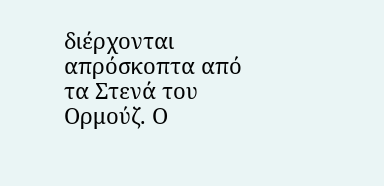διέρχονται απρόσκοπτα από τα Στενά του Ορμούζ. Ο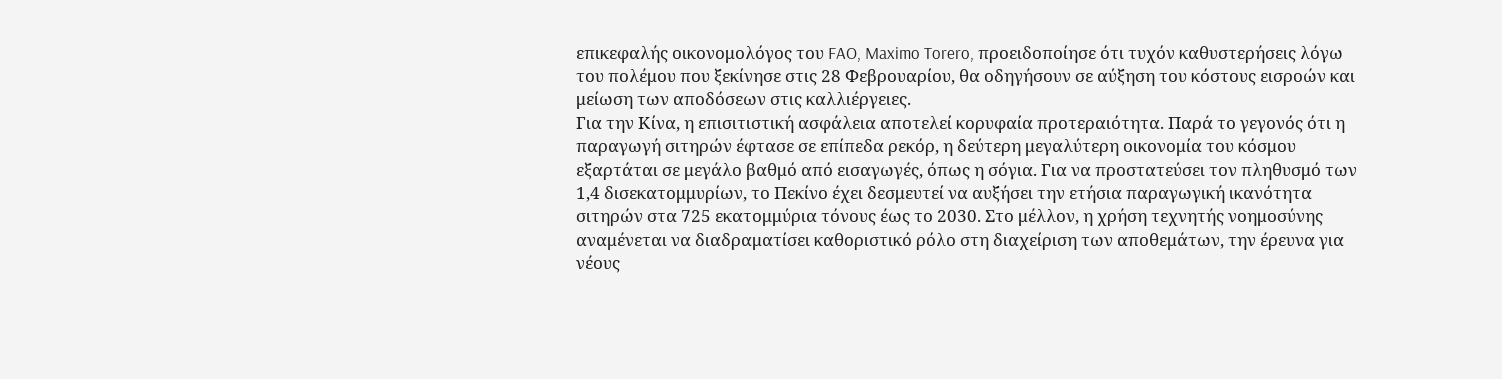επικεφαλής οικονομολόγος του FAO, Maximo Torero, προειδοποίησε ότι τυχόν καθυστερήσεις λόγω του πολέμου που ξεκίνησε στις 28 Φεβρουαρίου, θα οδηγήσουν σε αύξηση του κόστους εισροών και μείωση των αποδόσεων στις καλλιέργειες.
Για την Κίνα, η επισιτιστική ασφάλεια αποτελεί κορυφαία προτεραιότητα. Παρά το γεγονός ότι η παραγωγή σιτηρών έφτασε σε επίπεδα ρεκόρ, η δεύτερη μεγαλύτερη οικονομία του κόσμου εξαρτάται σε μεγάλο βαθμό από εισαγωγές, όπως η σόγια. Για να προστατεύσει τον πληθυσμό των 1,4 δισεκατομμυρίων, το Πεκίνο έχει δεσμευτεί να αυξήσει την ετήσια παραγωγική ικανότητα σιτηρών στα 725 εκατομμύρια τόνους έως το 2030. Στο μέλλον, η χρήση τεχνητής νοημοσύνης αναμένεται να διαδραματίσει καθοριστικό ρόλο στη διαχείριση των αποθεμάτων, την έρευνα για νέους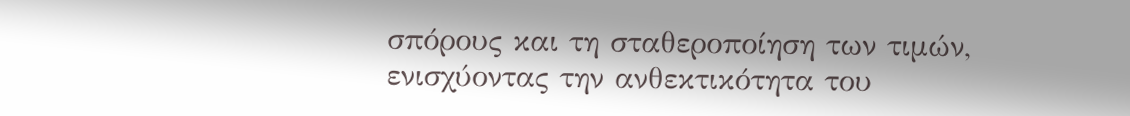σπόρους και τη σταθεροποίηση των τιμών, ενισχύοντας την ανθεκτικότητα του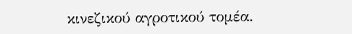κινεζικού αγροτικού τομέα.